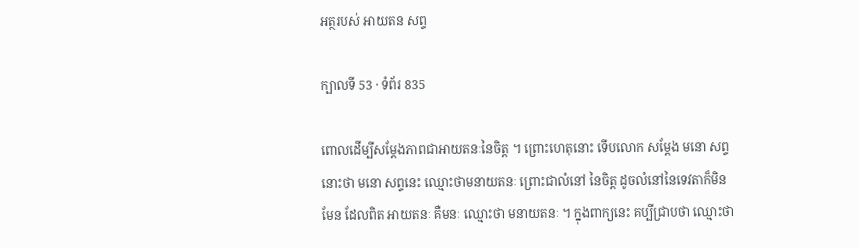អត្ថរបស់ អាយតន សព្ទ

ក្បាលទី 53 · ទំព័រ 835

ពោលដើម្បីសម្តែងភាពជាអាយតនៈនៃចិត្ត ។ ព្រោះហេតុនោះ ទើបលោក សម្តែង មនោ សព្ទនោះថា មនោ សព្ទនេះ ឈ្មោះថាមនាយតនៈ ព្រោះជាលំនៅ នៃចិត្ត ដូចលំនៅនៃទេវតាក៏មិនមែន ដែលពិត អាយតនៈ គឺមនៈ ឈ្មោះថា មនាយតនៈ ។ ក្នុងពាក្យនេះ គប្បីជ្រាបថា ឈ្មោះថា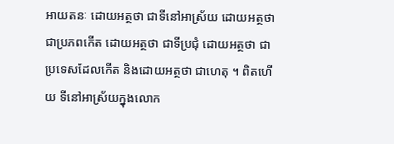អាយតនៈ ដោយអត្ថថា ជាទីនៅអាស្រ័យ ដោយអត្ថថា ជាប្រភពកើត ដោយអត្ថថា ជាទីប្រជុំ ដោយអត្ថថា ជាប្រទេសដែលកើត និងដោយអត្ថថា ជាហេតុ ។ ពិតហើយ ទីនៅអាស្រ័យក្នុងលោក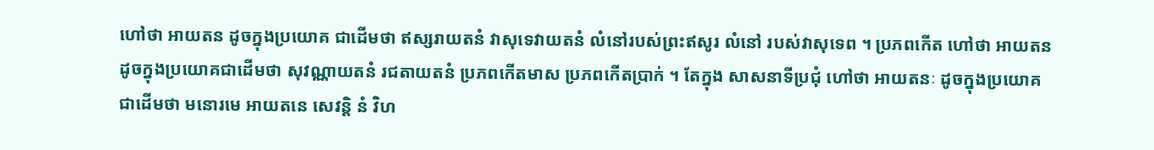ហៅថា អាយតន ដូចក្នុងប្រយោគ ជាដើមថា ឥស្សរាយតនំ វាសុទេវាយតនំ លំនៅរបស់ព្រះឥសូរ លំនៅ របស់វាសុទេព ។ ប្រភពកើត ហៅថា អាយតន ដូចក្នុងប្រយោគជាដើមថា សុវណ្ណាយតនំ រជតាយតនំ ប្រភពកើតមាស ប្រភពកើតប្រាក់ ។ តែក្នុង សាសនាទីប្រជុំ ហៅថា អាយតនៈ ដូចក្នុងប្រយោគជាដើមថា មនោរមេ អាយតនេ សេវន្តិ នំ វិហ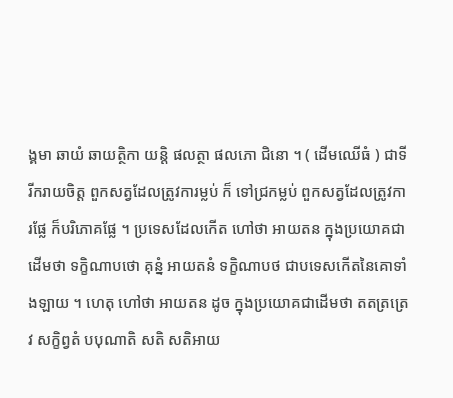ង្គមា ឆាយំ ឆាយត្ថិកា យន្តិ ផលត្ថា ផលភោ ជិនោ ។ ( ដើមឈើធំ ) ជាទីរីករាយចិត្ត ពួកសត្វដែលត្រូវការម្លប់ ក៏ ទៅជ្រកម្លប់ ពួកសត្វដែលត្រូវការផ្លែ ក៏បរិភោគផ្លែ ។ ប្រទេសដែលកើត ហៅថា អាយតន ក្នុងប្រយោគជាដើមថា ទក្ខិណាបថោ គុន្នំ អាយតនំ ទក្ខិណាបថ ជាបទេសកើតនៃគោទាំងឡាយ ។ ហេតុ ហៅថា អាយតន ដូច ក្នុងប្រយោគជាដើមថា តតត្រត្រេវ សក្ខិព្វតំ បបុណាតិ សតិ សតិអាយ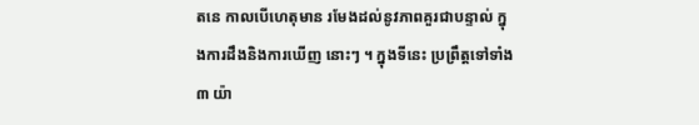តនេ កាលបើហេតុមាន រមែងដល់នូវភាពគួរជាបន្ទាល់ ក្នុងការដឹងនិងការឃើញ នោះៗ ។ ក្នុងទីនេះ ប្រព្រឹត្តទៅទាំង ៣ យ៉ា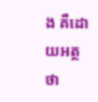ង គឺដោយអត្ថថា